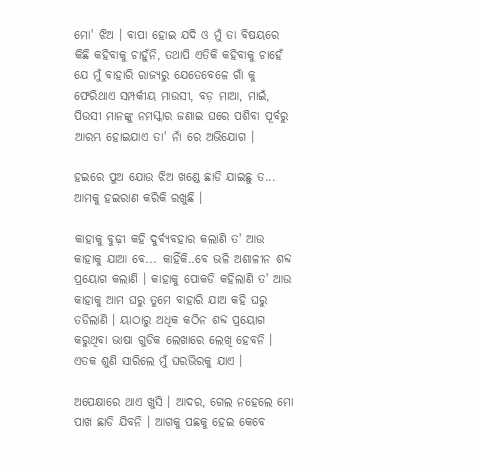ମୋ' ଝିଅ । ବାପା ହୋଇ ଯଦି ଓ ମୁଁ ତା ବିଷୟରେ କିଛି କହିବାକୁ ଚାହୁଁନି, ତଥାପି ଏତିକି କହିବାକୁ ଚାହେଁ ଯେ ମୁଁ ବାହାରି ରାଜ୍ୟରୁ ଯେତେବେଳେ ଗାଁ କୁ ଫେରିଥାଏ ସମ୍ପର୍କୀୟ ମାଉସୀ, ବଡ଼ ମାଆ, ମାଇଁ, ପିଉସୀ ମାନଙ୍କୁ ନମସ୍କାର ଜଣାଇ ଘରେ ପଶିବା ପୂର୍ବରୁ ଆରମ୍ଭ ହୋଇଯାଏ ତା' ନାଁ ରେ ଅଭିଯୋଗ ।

ହଇରେ ପୁଅ ଯୋଉ ଝିଅ ଖଣ୍ଡେ ଛାଡି ଯାଇଛୁ ତ... ଆମକୁ ହଇରାଣ କରିକି ରଖୁଛି ।

କାହାକୁ ବୁଢ଼ୀ କହି ଦୁର୍ବ୍ୟବହାର କଲାଣି ତ' ଆଉ କାହାକୁ ଯାଆ ବେ... କାହିଁକି..ବେ ଭଳି ଅଶାଳୀନ ଶବ୍ଦ ପ୍ରୟୋଗ କଲାଣି । କାହାକୁ ପୋକଡି କହିଲାଣି ତ' ଆଉ କାହାକୁ ଆମ ଘରୁ ତୁମେ ବାହାରି ଯାଅ କହି ଘରୁ ତଡିଲାଣି । ୟାଠାରୁ ଅଧିକ କଠିନ ଶବ୍ଦ ପ୍ରୟୋଗ କରୁଥିବା ଭାଷା ଗୁଡିକ ଲେଖାରେ ଲେଖି ହେବନି । ଏତକ ଶୁଣି ସାରିଲେ ମୁଁ ଘରଭିରକୁ ଯାଏ ।

ଅପେକ୍ଷାରେ ଥାଏ ଖୁସି । ଆଦର, ଗେଲ ନହେଲେ ମୋ ପାଖ ଛାଡି ଯିବନି । ଆଗକୁ ପଛକୁ ହେଇ କେବେ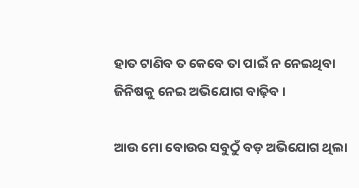ହାତ ଟାଣିବ ତ କେବେ ତା ପାଇଁ ନ ନେଇଥିବା ଜିନିଷକୁ ନେଇ ଅଭିଯୋଗ ବାଢ଼ିବ ।

ଆଉ ମୋ ବୋଉର ସବୁଠୁଁ ବଡ଼ ଅଭିଯୋଗ ଥିଲା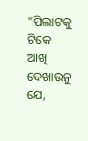"ପିଲାଟକୁ ଟିକେ ଆଖି ଦେଖାଉନୁ ଯେ,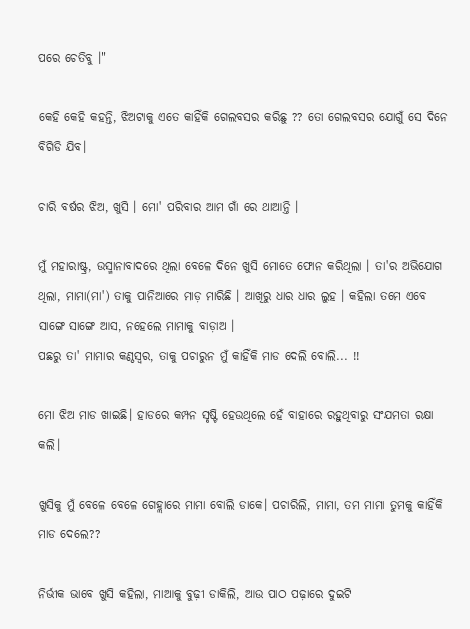ପରେ ଚେତିବୁ ।"

କେହି କେହି କହନ୍ତି, ଝିଅଟାକୁ ଏତେ କାହିଁକି ଗେଲବସର କରିଛୁ ?? ତୋ ଗେଲବସର ଯୋଗୁଁ ସେ ଦିନେ ବିଗିଡି ଯିବ।

ଚାରି ବର୍ଷର ଝିଅ, ଖୁସି । ମୋ' ପରିବାର ଆମ ଗାଁ ରେ ଥାଆନ୍ତି ।

ମୁଁ ମହାରାଷ୍ଟ୍ର, ଉସ୍ମାନାବାଦରେ ଥିଲା ବେଳେ ଦିନେ ଖୁସି ମୋତେ ଫୋନ କରିଥିଲା । ତା'ର ଅଭିଯୋଗ ଥିଲା, ମାମା(ମା') ତାକୁ ପାନିଆରେ ମାଡ଼ ମାରିଛି । ଆଖିରୁ ଧାର ଧାର ଲୁହ । କହିଲା ତମେ ଏବେ ସାଙ୍ଗେ ସାଙ୍ଗେ ଆସ, ନହେଲେ ମାମାକୁ ବାଡ଼ାଅ ।
ପଛରୁ ତା' ମାମାର କଣ୍ଠସ୍ୱର, ତାକୁ ପଚାରୁନ ମୁଁ କାହିଁକି ମାଡ ଦେଲି ବୋଲି... !!

ମୋ ଝିଅ ମାଡ ଖାଇଛି। ହାଡରେ କମ୍ପନ ସୃଷ୍ଟି ହେଉଥିଲେ ହେଁ ବାହାରେ ରହୁଥିବାରୁ ସଂଯମତା ରକ୍ଷା କଲି।

ଖୁସିକୁ ମୁଁ ବେଳେ ବେଳେ ଗେହ୍ଲାରେ ମାମା ବୋଲି ଡାକେ। ପଚାରିଲି, ମାମା, ତମ ମାମା ତୁମକୁ କାହିଁକି ମାଡ ଦେଲେ??

ନିର୍ଭୀକ ଭାବେ ଖୁସି କହିଲା, ମାଆକୁ ବୁଢ଼ୀ ଡାକିଲି, ଆଉ ପାଠ ପଢ଼ାରେ ଦୁଇଟି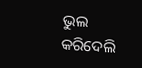ଭୁଲ କରିଦେଲି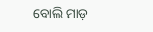ବୋଲି ମାଡ଼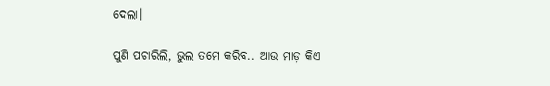ଦେଲା।

ପୁଣି ପଚାରିଲି, ଭୁଲ ତମେ କରିବ.. ଆଉ ମାଡ଼ କିଏ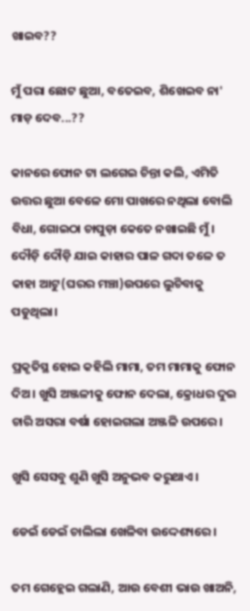ଖାଇବ??

ମୁଁ ପରା ଛୋଟ ଛୁଆ, ବତେଇବ, ଶିଖେଇବ ନା' ମାଡ଼ ଦେବ...??

କାନରେ ଫୋନ ଟା ଲଗେଇ ଚିନ୍ତା କଲି, ଏମିତି ଉତ୍ତର ଛୁଆ ବେଳେ ମୋ ପାଖରେ ନଥିଲା ବୋଲି ବିଧା, ଗୋଇଠା ଚାପୁଡ଼ା କେତେ ନଖାଇଛି ମୁଁ। ଦୌଡ଼ି ଦୌଡ଼ି ଯାଇ କାହାର ପାଳ ଗଦା ତଳେ ତ କାହା ଆଟୁ(ଘରର ମଞ୍ଚା)ଉପରେ ଲୁଚିବାକୁ ପଡୁଥିଲା।

ପ୍ରକୃତିସ୍ଥ ହୋଇ କହିଲି ମାମା, ତମ ମାମାକୁ ଫୋନ ଦିଅ। ଖୁସି ଅଞ୍ଜଳୀକୁ ଫୋନ ଦେଲା, କ୍ରୋଧର ଦୁଇ ଚାରି ଅସରା ବର୍ଷା ହୋଇଗଲା ଅଞ୍ଜଳି ଉପରେ।

ଖୁସି ସେସବୁ ଶୁଣି ଖୁସି ଅନୁଭବ କରୁଥାଏ।

ଡେଇଁ ଡେଇଁ ଚାଲିଲା ଖେଳିବା ଉଦ୍ଦେଶ୍ୟରେ।

ତମ ଗେହ୍ଲେଇ ଗଲାଣି, ଆଉ ବେଶୀ ଭାଉ ଖାଅନି,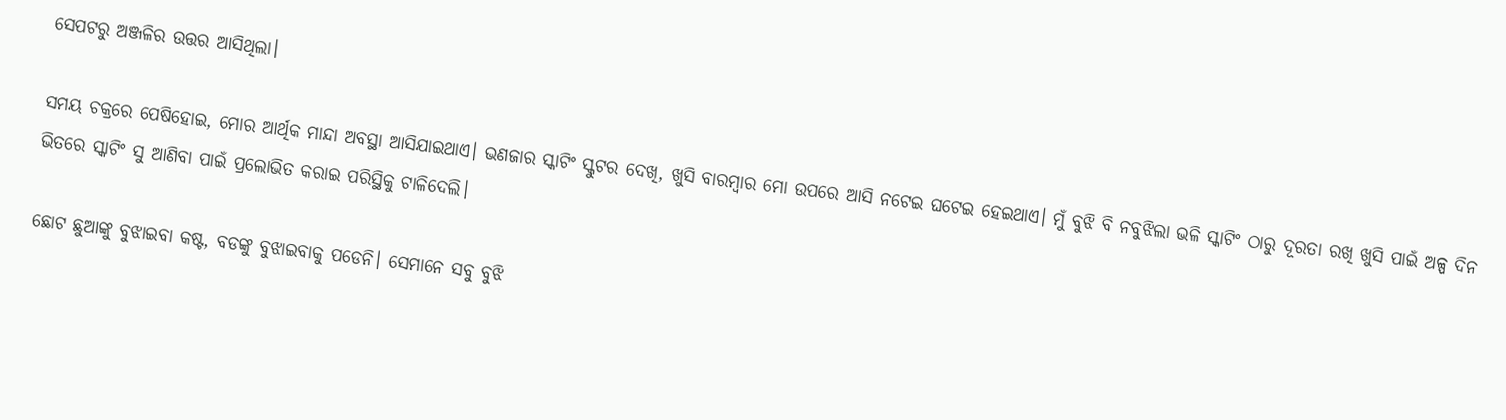ସେପଟରୁ ଅଞ୍ଜଳିର ଉତ୍ତର ଆସିଥିଲା।

ସମୟ ଚକ୍ରରେ ପେଷିହୋଇ, ମୋର ଆର୍ଥିକ ମାନ୍ଦା ଅବସ୍ଥା ଆସିଯାଇଥାଏ। ଭଣଜାର ସ୍କାଟିଂ ସ୍କୁଟର ଦେଖି, ଖୁସି ବାରମ୍ବାର ମୋ ଉପରେ ଆସି ନଟେଇ ଘଟେଇ ହେଇଥାଏ। ମୁଁ ବୁଝି ବି ନବୁଝିଲା ଭଳି ସ୍କାଟିଂ ଠାରୁ ଦୂରତା ରଖି ଖୁସି ପାଇଁ ଅଳ୍ପ ଦିନ ଭିତରେ ସ୍କାଟିଂ ସୁ ଆଣିବା ପାଇଁ ପ୍ରଲୋଭିତ କରାଇ ପରିସ୍ଥିକୁ ଟାଳିଦେଲି।

ଛୋଟ ଛୁଆଙ୍କୁ ବୁଝାଇବା କଷ୍ଟ, ବଡଙ୍କୁ ବୁଝାଇବାକୁ ପଡେନି। ସେମାନେ ସବୁ ବୁଝି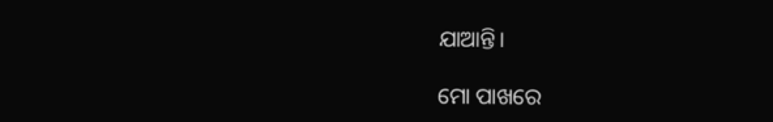ଯାଆନ୍ତି।

ମୋ ପାଖରେ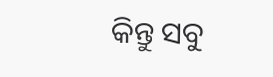କିନ୍ତୁ ସବୁ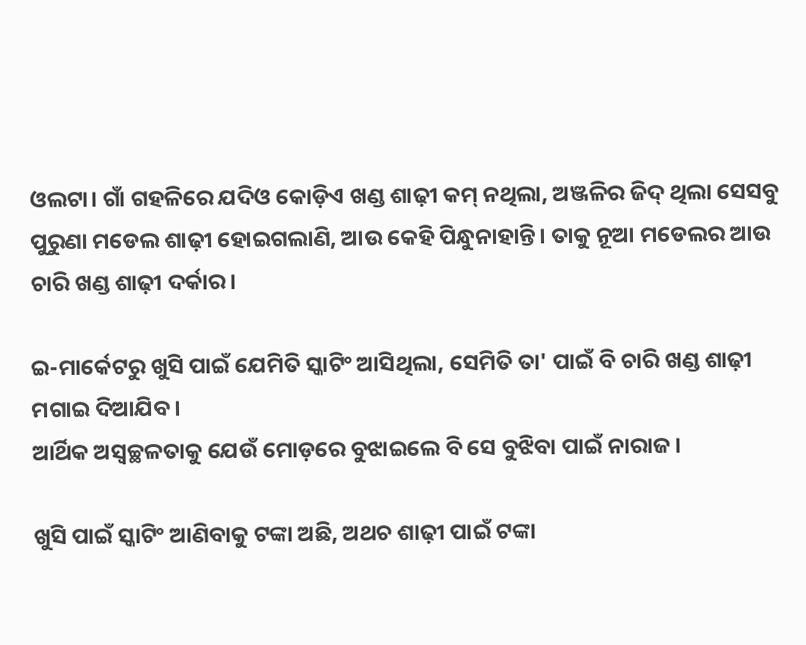ଓଲଟା। ଗାଁ ଗହଳିରେ ଯଦିଓ କୋଡ଼ିଏ ଖଣ୍ଡ ଶାଢ଼ୀ କମ୍ ନଥିଲା, ଅଞ୍ଜଳିର ଜିଦ୍ ଥିଲା ସେସବୁ ପୁରୁଣା ମଡେଲ ଶାଢ଼ୀ ହୋଇଗଲାଣି, ଆଉ କେହି ପିନ୍ଧୁନାହାନ୍ତି। ତାକୁ ନୂଆ ମଡେଲର ଆଉ ଚାରି ଖଣ୍ଡ ଶାଢ଼ୀ ଦର୍କାର।

ଇ-ମାର୍କେଟରୁ ଖୁସି ପାଇଁ ଯେମିତି ସ୍କାଟିଂ ଆସିଥିଲା, ସେମିତି ତା' ପାଇଁ ବି ଚାରି ଖଣ୍ଡ ଶାଢ଼ୀ ମଗାଇ ଦିଆଯିବ।
ଆର୍ଥିକ ଅସ୍ବଚ୍ଛଳତାକୁ ଯେଉଁ ମୋଡ଼ରେ ବୁଝାଇଲେ ବି ସେ ବୁଝିବା ପାଇଁ ନାରାଜ।

ଖୁସି ପାଇଁ ସ୍କାଟିଂ ଆଣିବାକୁ ଟଙ୍କା ଅଛି, ଅଥଚ ଶାଢ଼ୀ ପାଇଁ ଟଙ୍କା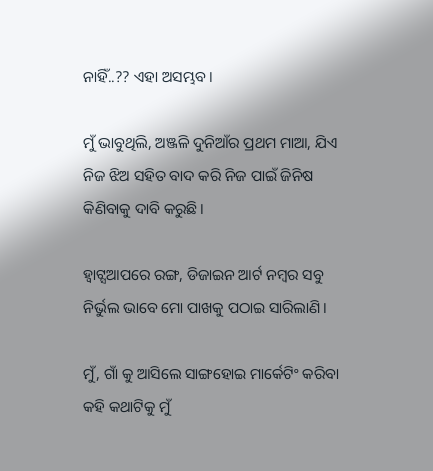ନାହିଁ..?? ଏହା ଅସମ୍ଭବ।

ମୁଁ ଭାବୁଥିଲି, ଅଞ୍ଜଳି ଦୁନିଆଁର ପ୍ରଥମ ମାଆ, ଯିଏ ନିଜ ଝିଅ ସହିତ ବାଦ କରି ନିଜ ପାଇଁ ଜିନିଷ କିଣିବାକୁ ଦାବି କରୁଛି।

ହ୍ଵାଟ୍ସଆପରେ ରଙ୍ଗ, ଡିଜାଇନ ଆର୍ଟ ନମ୍ବର ସବୁ ନିର୍ଭୁଲ ଭାବେ ମୋ ପାଖକୁ ପଠାଇ ସାରିଲାଣି।

ମୁଁ, ଗାଁ କୁ ଆସିଲେ ସାଙ୍ଗହୋଇ ମାର୍କେଟିଂ କରିବା କହି କଥାଟିକୁ ମୁଁ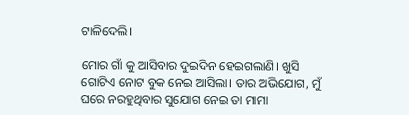ଟାଳିଦେଲି।

ମୋର ଗାଁ କୁ ଆସିବାର ଦୁଇଦିନ ହେଇଗଲାଣି। ଖୁସି ଗୋଟିଏ ନୋଟ ବୁକ ନେଇ ଆସିଲା। ତାର ଅଭିଯୋଗ, ମୁଁ ଘରେ ନରହୁଥିବାର ସୁଯୋଗ ନେଇ ତା ମାମା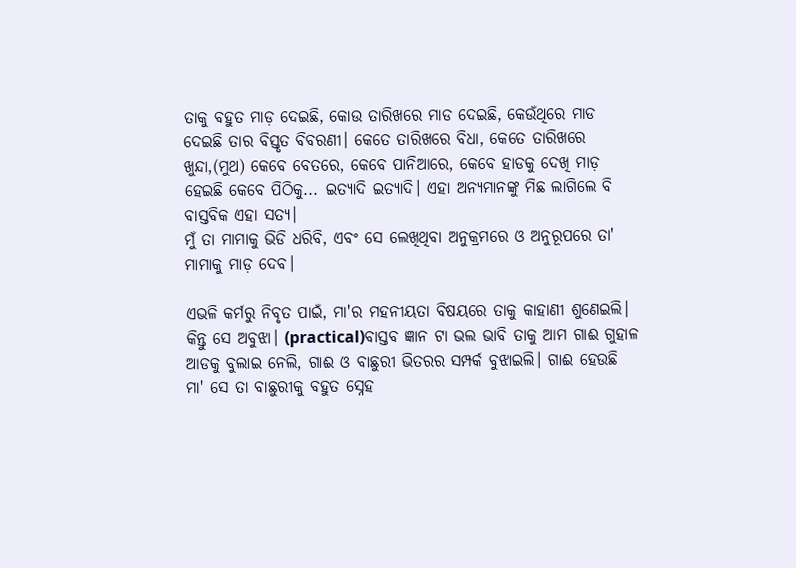ତାକୁ ବହୁତ ମାଡ଼ ଦେଇଛି, କୋଉ ତାରିଖରେ ମାଡ ଦେଇଛି, କେଉଁଥିରେ ମାଡ ଦେଇଛି ତାର ବିସ୍ତୃତ ବିବରଣୀ। କେତେ ତାରିଖରେ ବିଧା, କେତେ ତାରିଖରେ ଖୁନ୍ଦା,(ମୁଥ) କେବେ ବେତରେ, କେବେ ପାନିଆରେ, କେବେ ହାଡକୁ ଦେଖି ମାଡ଼ ହେଇଛି କେବେ ପିଠିକୁ... ଇତ୍ୟାଦି ଇତ୍ୟାଦି। ଏହା ଅନ୍ୟମାନଙ୍କୁ ମିଛ ଲାଗିଲେ ବି ବାସ୍ତବିକ ଏହା ସତ୍ୟ।
ମୁଁ ତା ମାମାକୁ ଭିଡି ଧରିବି, ଏବଂ ସେ ଲେଖିଥିବା ଅନୁକ୍ରମରେ ଓ ଅନୁରୂପରେ ତା' ମାମାକୁ ମାଡ଼ ଦେବ।

ଏଭଳି କର୍ମରୁ ନିବୃତ ପାଇଁ, ମା'ର ମହନୀୟତା ବିଷୟରେ ତାକୁ କାହାଣୀ ଶୁଣେଇଲି। କିନ୍ତୁ ସେ ଅବୁଝା। (practical)ବାସ୍ତବ ଜ୍ଞାନ ଟା ଭଲ ଭାବି ତାକୁ ଆମ ଗାଈ ଗୁହାଳ ଆଡକୁ ବୁଲାଇ ନେଲି, ଗାଈ ଓ ବାଛୁରୀ ଭିତରର ସମ୍ପର୍କ ବୁଝାଇଲି। ଗାଈ ହେଉଛି ମା' ସେ ତା ବାଛୁରୀକୁ ବହୁତ ସ୍ନେହ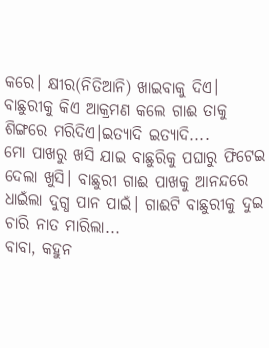କରେ। କ୍ଷୀର(ନିତିଆନି) ଖାଇବାକୁ ଦିଏ। ବାଛୁରୀକୁ କିଏ ଆକ୍ରମଣ କଲେ ଗାଈ ତାକୁ ଶିଙ୍ଗରେ ମରିଦିଏ।ଇତ୍ୟାଦି ଇତ୍ୟାଦି....
ମୋ ପାଖରୁ ଖସି ଯାଇ ବାଛୁରିକୁ ପଘାରୁ ଫିଟେଇ ଦେଲା ଖୁସି। ବାଛୁରୀ ଗାଈ ପାଖକୁ ଆନନ୍ଦରେ ଧାଇଁଲା ଦୁଗ୍ଧ ପାନ ପାଇଁ। ଗାଈଟି ବାଛୁରୀକୁ ଦୁଇ ଚାରି ନାତ ମାରିଲା...
ବାବା, କହୁନ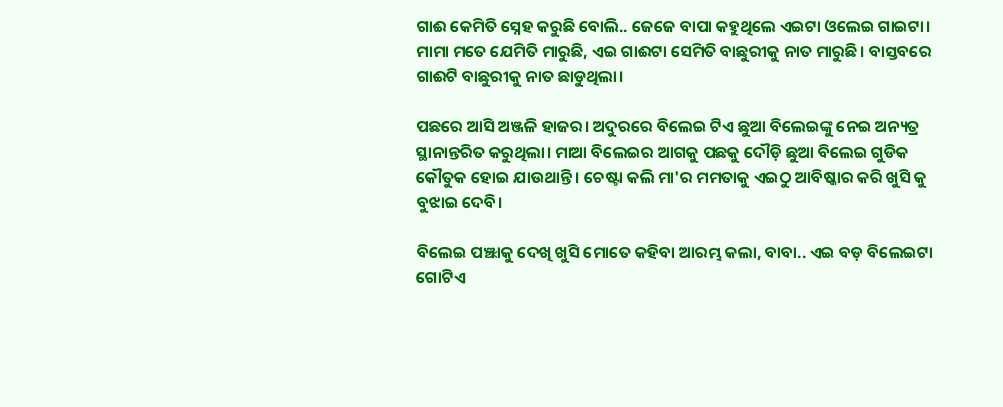ଗାଈ କେମିତି ସ୍ନେହ କରୁଛି ବୋଲି.. ଜେଜେ ବାପା କହୁଥିଲେ ଏଇଟା ଓଲେଇ ଗାଇଟା। ମାମା ମତେ ଯେମିତି ମାରୁଛି, ଏଇ ଗାଈଟା ସେମିତି ବାଛୁରୀକୁ ନାତ ମାରୁଛି। ବାସ୍ତବରେ ଗାଈଟି ବାଛୁରୀକୁ ନାତ ଛାଡୁଥିଲା।

ପଛରେ ଆସି ଅଞ୍ଜଳି ହାଜର। ଅଦୁରରେ ବିଲେଇ ଟିଏ ଛୁଆ ବିଲେଇଙ୍କୁ ନେଇ ଅନ୍ୟତ୍ର ସ୍ଥାନାନ୍ତରିତ କରୁଥିଲା। ମାଆ ବିଲେଇର ଆଗକୁ ପଛକୁ ଦୌଡ଼ି ଛୁଆ ବିଲେଇ ଗୁଡିକ କୌତୁକ ହୋଇ ଯାଉଥାନ୍ତି। ଚେଷ୍ଟା କଲି ମା'ର ମମତାକୁ ଏଇଠୁ ଆବିଷ୍କାର କରି ଖୁସି କୁ ବୁଝାଇ ଦେବି।

ବିଲେଇ ପଞ୍ଝାକୁ ଦେଖି ଖୁସି ମୋତେ କହିବା ଆରମ୍ଭ କଲା, ବାବା.. ଏଇ ବଡ଼ ବିଲେଇଟା ଗୋଟିଏ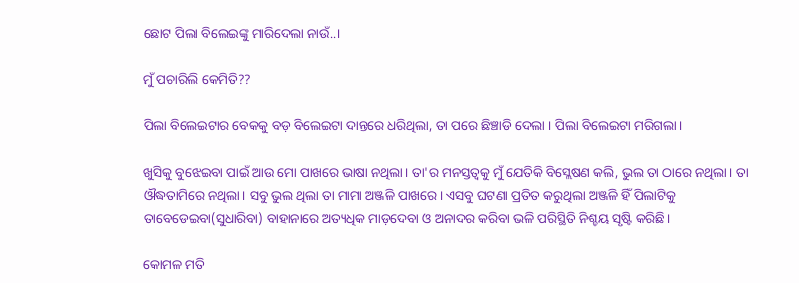ଛୋଟ ପିଲା ବିଲେଇଙ୍କୁ ମାରିଦେଲା ନାଉଁ..।

ମୁଁ ପଚାରିଲି କେମିତି??

ପିଲା ବିଲେଇଟାର ବେକକୁ ବଡ଼ ବିଲେଇଟା ଦାନ୍ତରେ ଧରିଥିଲା, ତା ପରେ ଛିଞ୍ଚାଡି ଦେଲା । ପିଲା ବିଲେଇଟା ମରିଗଲା।

ଖୁସିକୁ ବୁଝେଇବା ପାଇଁ ଆଉ ମୋ ପାଖରେ ଭାଷା ନଥିଲା। ତା'ର ମନସ୍ତତ୍ଵକୁ ମୁଁ ଯେତିକି ବିସ୍ଲେଷଣ କଲି, ଭୁଲ ତା ଠାରେ ନଥିଲା। ତା ଔଦ୍ଧତାମିରେ ନଥିଲା। ସବୁ ଭୁଲ ଥିଲା ତା ମାମା ଅଞ୍ଜଳି ପାଖରେ। ଏସବୁ ଘଟଣା ପ୍ରତିତ କରୁଥିଲା ଅଞ୍ଜଳି ହିଁ ପିଲାଟିକୁ ତାବେଡେଇବା(ସୁଧାରିବା) ବାହାନାରେ ଅତ୍ୟଧିକ ମାଡ଼ଦେବା ଓ ଅନାଦର କରିବା ଭଳି ପରିସ୍ଥିତି ନିଶ୍ଚୟ ସୃଷ୍ଟି କରିଛି।

କୋମଳ ମତି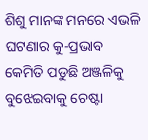ଶିଶୁ ମାନଙ୍କ ମନରେ ଏଭଳି ଘଟଣାର କୁ-ପ୍ରଭାବ କେମିତି ପଡୁଛି ଅଞ୍ଜଳିକୁ ବୁଝେଇବାକୁ ଚେଷ୍ଟା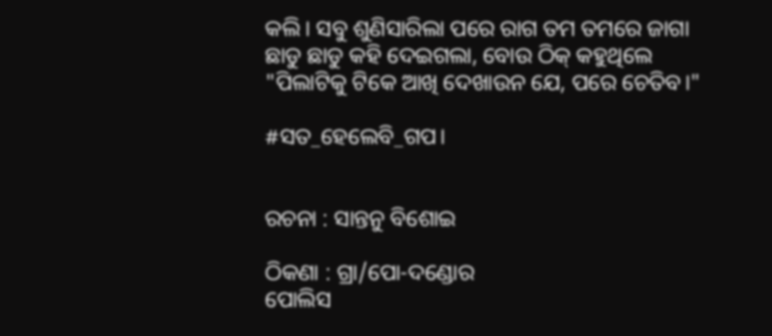କଲି। ସବୁ ଶୁଣିସାରିଲା ପରେ ରାଗ ତମ ତମରେ ଜାଗା ଛାଡୁ ଛାଡୁ କହି ଦେଇଗଲା, ବୋଉ ଠିକ୍ କହୁଥିଲେ "ପିଲାଟିକୁ ଟିକେ ଆଖି ଦେଖାଉନ ଯେ, ପରେ ଚେତିବ।"

#ସତ_ହେଲେବି_ଗପ।


ରଚନା : ସାନ୍ତନୁ ବିଶୋଇ

ଠିକଣା : ଗ୍ରା/ପୋ-ଦଣ୍ଡୋର
ପୋଲିସ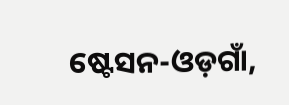ଷ୍ଟେସନ-ଓଡ଼ଗାଁ,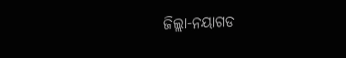ଜିଲ୍ଲା-ନୟାଗଡ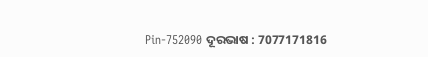Pin-752090 ଦୂରଭାଷ : 7077171816